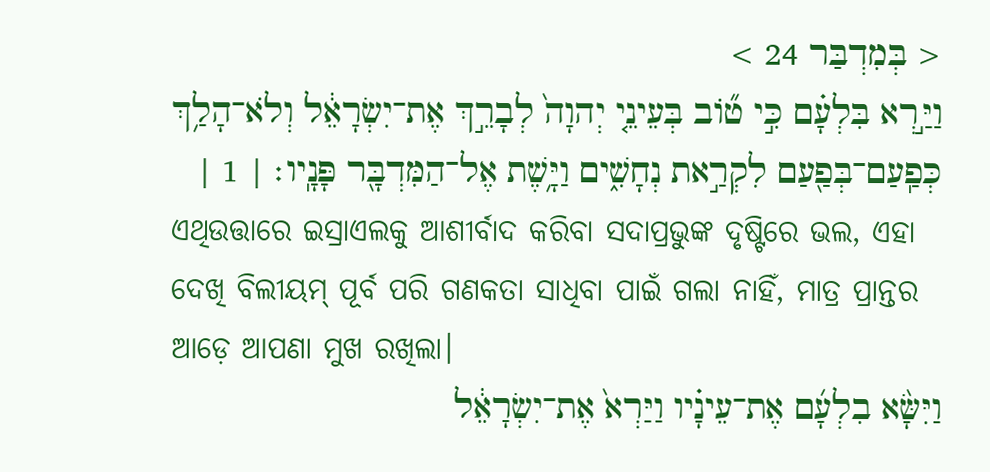< בְּמִדְבַּר 24 >
וַיַּ֣רְא בִּלְעָ֗ם כִּ֣י טֹ֞וב בְּעֵינֵ֤י יְהוָה֙ לְבָרֵ֣ךְ אֶת־יִשְׂרָאֵ֔ל וְלֹא־הָלַ֥ךְ כְּפַֽעַם־בְּפַ֖עַם לִקְרַ֣את נְחָשִׁ֑ים וַיָּ֥שֶׁת אֶל־הַמִּדְבָּ֖ר פָּנָֽיו׃ | 1 |
ଏଥିଉତ୍ତାରେ ଇସ୍ରାଏଲକୁ ଆଶୀର୍ବାଦ କରିବା ସଦାପ୍ରଭୁଙ୍କ ଦୃଷ୍ଟିରେ ଭଲ, ଏହା ଦେଖି ବିଲୀୟମ୍ ପୂର୍ବ ପରି ଗଣକତା ସାଧିବା ପାଇଁ ଗଲା ନାହିଁ, ମାତ୍ର ପ୍ରାନ୍ତର ଆଡ଼େ ଆପଣା ମୁଖ ରଖିଲା।
וַיִּשָּׂ֨א בִלְעָ֜ם אֶת־עֵינָ֗יו וַיַּרְא֙ אֶת־יִשְׂרָאֵ֔ל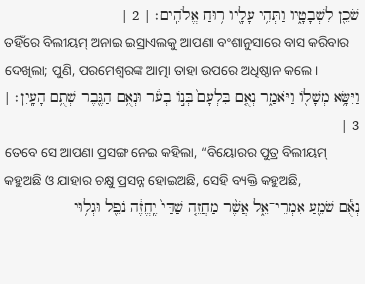שֹׁכֵ֖ן לִשְׁבָטָ֑יו וַתְּהִ֥י עָלָ֖יו ר֥וּחַ אֱלֹהִֽים׃ | 2 |
ତହିଁରେ ବିଲୀୟମ୍ ଅନାଇ ଇସ୍ରାଏଲକୁ ଆପଣା ବଂଶାନୁସାରେ ବାସ କରିବାର ଦେଖିଲା; ପୁଣି, ପରମେଶ୍ୱରଙ୍କ ଆତ୍ମା ତାହା ଉପରେ ଅଧିଷ୍ଠାନ କଲେ।
וַיִּשָּׂ֥א מְשָׁלֹ֖ו וַיֹּאמַ֑ר נְאֻ֤ם בִּלְעָם֙ בְּנֹ֣ו בְעֹ֔ר וּנְאֻ֥ם הַגֶּ֖בֶר שְׁתֻ֥ם הָעָֽיִן׃ | 3 |
ତେବେ ସେ ଆପଣା ପ୍ରସଙ୍ଗ ନେଇ କହିଲା, “ବିୟୋରର ପୁତ୍ର ବିଲୀୟମ୍ କହୁଅଛି ଓ ଯାହାର ଚକ୍ଷୁ ପ୍ରସନ୍ନ ହୋଇଅଛି, ସେହି ବ୍ୟକ୍ତି କହୁଅଛି,
נְאֻ֕ם שֹׁמֵ֖עַ אִמְרֵי־אֵ֑ל אֲשֶׁ֨ר מַחֲזֵ֤ה שַׁדַּי֙ יֶֽחֱזֶ֔ה נֹפֵ֖ל וּגְל֥וּי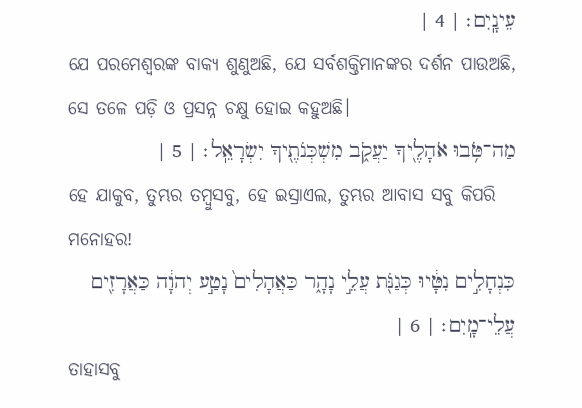עֵינָֽיִם׃ | 4 |
ଯେ ପରମେଶ୍ୱରଙ୍କ ବାକ୍ୟ ଶୁଣୁଅଛି, ଯେ ସର୍ବଶକ୍ତିମାନଙ୍କର ଦର୍ଶନ ପାଉଅଛି, ସେ ତଳେ ପଡ଼ି ଓ ପ୍ରସନ୍ନ ଚକ୍ଷୁ ହୋଇ କହୁଅଛି।
מַה־טֹּ֥בוּ אֹהָלֶ֖יךָ יַעֲקֹ֑ב מִשְׁכְּנֹתֶ֖יךָ יִשְׂרָאֵֽל׃ | 5 |
ହେ ଯାକୁବ, ତୁମ୍ଭର ତମ୍ବୁସବୁ, ହେ ଇସ୍ରାଏଲ, ତୁମ୍ଭର ଆବାସ ସବୁ କିପରି ମନୋହର!
כִּנְחָלִ֣ים נִטָּ֔יוּ כְּגַנֹּ֖ת עֲלֵ֣י נָהָ֑ר כַּאֲהָלִים֙ נָטַ֣ע יְהוָ֔ה כַּאֲרָזִ֖ים עֲלֵי־מָֽיִם׃ | 6 |
ତାହାସବୁ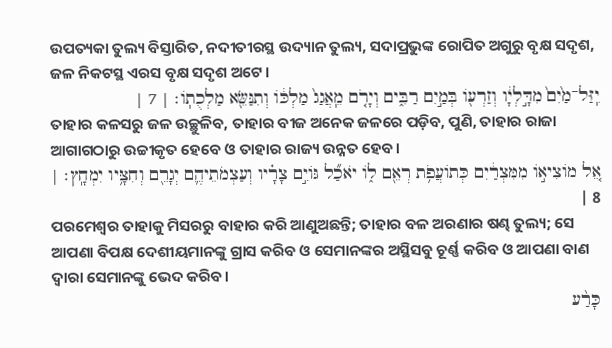ଉପତ୍ୟକା ତୁଲ୍ୟ ବିସ୍ତାରିତ, ନଦୀତୀରସ୍ଥ ଉଦ୍ୟାନ ତୁଲ୍ୟ, ସଦାପ୍ରଭୁଙ୍କ ରୋପିତ ଅଗୁରୁ ବୃକ୍ଷ ସଦୃଶ, ଜଳ ନିକଟସ୍ଥ ଏରସ ବୃକ୍ଷ ସଦୃଶ ଅଟେ।
יִֽזַּל־מַ֙יִם֙ מִדָּ֣לְיָ֔ו וְזַרְעֹ֖ו בְּמַ֣יִם רַבִּ֑ים וְיָרֹ֤ם מֵֽאֲגַג֙ מַלְכֹּ֔ו וְתִנַּשֵּׂ֖א מַלְכֻתֹֽו׃ | 7 |
ତାହାର କଳସରୁ ଜଳ ଉଚ୍ଛୁଳିବ, ତାହାର ବୀଜ ଅନେକ ଜଳରେ ପଡ଼ିବ, ପୁଣି, ତାହାର ରାଜା ଆଗାଗଠାରୁ ଉଚ୍ଚୀକୃତ ହେବେ ଓ ତାହାର ରାଜ୍ୟ ଉନ୍ନତ ହେବ।
אֵ֚ל מֹוצִיאֹ֣ו מִמִּצְרַ֔יִם כְּתֹועֲפֹ֥ת רְאֵ֖ם לֹ֑ו יֹאכַ֞ל גֹּויִ֣ם צָרָ֗יו וְעַצְמֹתֵיהֶ֛ם יְגָרֵ֖ם וְחִצָּ֥יו יִמְחָֽץ׃ | 8 |
ପରମେଶ୍ୱର ତାହାକୁ ମିସରରୁ ବାହାର କରି ଆଣୁଅଛନ୍ତି; ତାହାର ବଳ ଅରଣାର ଷଣ୍ଢ ତୁଲ୍ୟ; ସେ ଆପଣା ବିପକ୍ଷ ଦେଶୀୟମାନଙ୍କୁ ଗ୍ରାସ କରିବ ଓ ସେମାନଙ୍କର ଅସ୍ଥିସବୁ ଚୂର୍ଣ୍ଣ କରିବ ଓ ଆପଣା ବାଣ ଦ୍ୱାରା ସେମାନଙ୍କୁ ଭେଦ କରିବ।
כָּרַ֨ע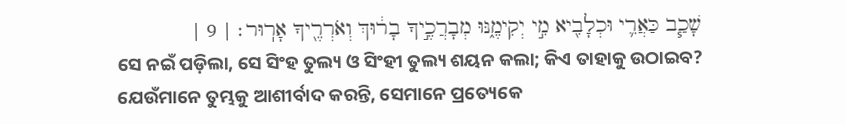שָׁכַ֧ב כַּאֲרִ֛י וּכְלָבִ֖יא מִ֣י יְקִימֶ֑נּוּ מְבָרֲכֶ֣יךָ בָר֔וּךְ וְאֹרְרֶ֖יךָ אָרֽוּר׃ | 9 |
ସେ ନଇଁ ପଡ଼ିଲା, ସେ ସିଂହ ତୁଲ୍ୟ ଓ ସିଂହୀ ତୁଲ୍ୟ ଶୟନ କଲା; କିଏ ତାହାକୁ ଉଠାଇବ? ଯେଉଁମାନେ ତୁମ୍ଭକୁ ଆଶୀର୍ବାଦ କରନ୍ତି, ସେମାନେ ପ୍ରତ୍ୟେକେ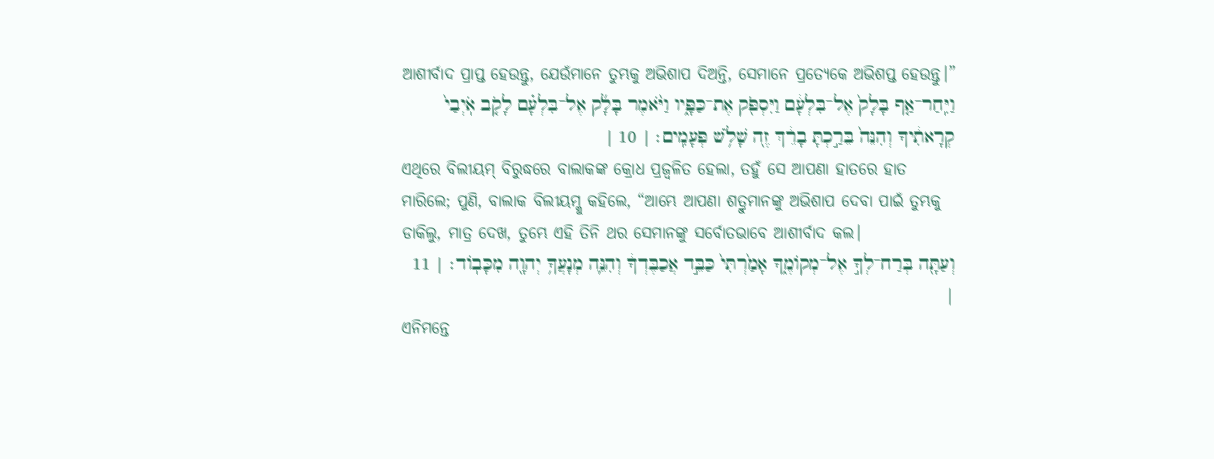ଆଶୀର୍ବାଦ ପ୍ରାପ୍ତ ହେଉନ୍ତୁ, ଯେଉଁମାନେ ତୁମ୍ଭକୁ ଅଭିଶାପ ଦିଅନ୍ତି, ସେମାନେ ପ୍ରତ୍ୟେକେ ଅଭିଶପ୍ତ ହେଉନ୍ତୁ।”
וַיִּֽחַר־אַ֤ף בָּלָק֙ אֶל־בִּלְעָ֔ם וַיִּסְפֹּ֖ק אֶת־כַּפָּ֑יו וַיֹּ֨אמֶר בָּלָ֜ק אֶל־בִּלְעָ֗ם לָקֹ֤ב אֹֽיְבַי֙ קְרָאתִ֔יךָ וְהִנֵּה֙ בֵּרַ֣כְתָּ בָרֵ֔ךְ זֶ֖ה שָׁלֹ֥שׁ פְּעָמִֽים׃ | 10 |
ଏଥିରେ ବିଲୀୟମ୍ ବିରୁଦ୍ଧରେ ବାଲାକଙ୍କ କ୍ରୋଧ ପ୍ରଜ୍ୱଳିତ ହେଲା, ତହୁଁ ସେ ଆପଣା ହାତରେ ହାତ ମାରିଲେ; ପୁଣି, ବାଲାକ ବିଲୀୟମ୍କୁ କହିଲେ, “ଆମ୍ଭେ ଆପଣା ଶତ୍ରୁମାନଙ୍କୁ ଅଭିଶାପ ଦେବା ପାଇଁ ତୁମ୍ଭକୁ ଡାକିଲୁ, ମାତ୍ର ଦେଖ, ତୁମ୍ଭେ ଏହି ତିନି ଥର ସେମାନଙ୍କୁ ସର୍ବୋତଭାବେ ଆଶୀର୍ବାଦ କଲ।
וְעַתָּ֖ה בְּרַח־לְךָ֣ אֶל־מְקֹומֶ֑ךָ אָמַ֙רְתִּי֙ כַּבֵּ֣ד אֲכַבֶּדְךָ֔ וְהִנֵּ֛ה מְנָעֲךָ֥ יְהוָ֖ה מִכָּבֹֽוד׃ | 11 |
ଏନିମନ୍ତେ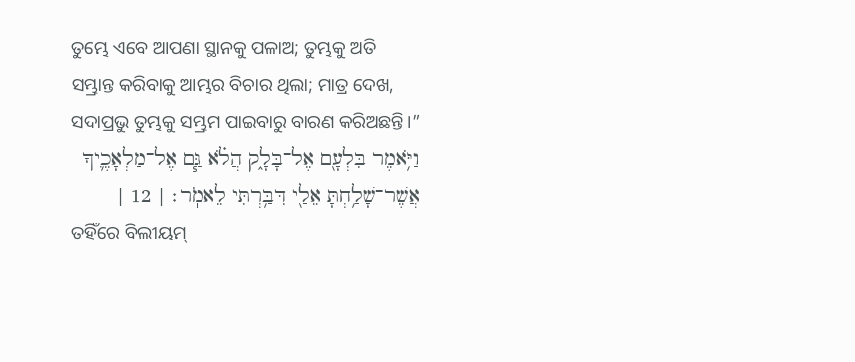ତୁମ୍ଭେ ଏବେ ଆପଣା ସ୍ଥାନକୁ ପଳାଅ; ତୁମ୍ଭକୁ ଅତି ସମ୍ଭ୍ରାନ୍ତ କରିବାକୁ ଆମ୍ଭର ବିଚାର ଥିଲା; ମାତ୍ର ଦେଖ, ସଦାପ୍ରଭୁ ତୁମ୍ଭକୁ ସମ୍ଭ୍ରମ ପାଇବାରୁ ବାରଣ କରିଅଛନ୍ତି।”
וַיֹּ֥אמֶר בִּלְעָ֖ם אֶל־בָּלָ֑ק הֲלֹ֗א גַּ֧ם אֶל־מַלְאָכֶ֛יךָ אֲשֶׁר־שָׁלַ֥חְתָּ אֵלַ֖י דִּבַּ֥רְתִּי לֵאמֹֽר׃ | 12 |
ତହିଁରେ ବିଲୀୟମ୍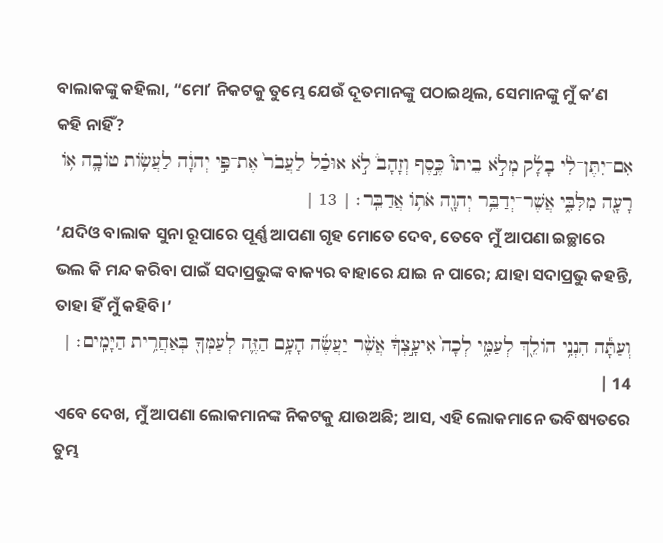ବାଲାକଙ୍କୁ କହିଲା, “ମୋʼ ନିକଟକୁ ତୁମ୍ଭେ ଯେଉଁ ଦୂତମାନଙ୍କୁ ପଠାଇଥିଲ, ସେମାନଙ୍କୁ ମୁଁ କʼଣ କହି ନାହିଁ?
אִם־יִתֶּן־לִ֨י בָלָ֜ק מְלֹ֣א בֵיתֹו֮ כֶּ֣סֶף וְזָהָב֒ לֹ֣א אוּכַ֗ל לַעֲבֹר֙ אֶת־פִּ֣י יְהוָ֔ה לַעֲשֹׂ֥ות טֹובָ֛ה אֹ֥ו רָעָ֖ה מִלִּבִּ֑י אֲשֶׁר־יְדַבֵּ֥ר יְהוָ֖ה אֹתֹ֥ו אֲדַבֵּֽר׃ | 13 |
‘ଯଦିଓ ବାଲାକ ସୁନା ରୂପାରେ ପୂର୍ଣ୍ଣ ଆପଣା ଗୃହ ମୋତେ ଦେବ, ତେବେ ମୁଁ ଆପଣା ଇଚ୍ଛାରେ ଭଲ କି ମନ୍ଦ କରିବା ପାଇଁ ସଦାପ୍ରଭୁଙ୍କ ବାକ୍ୟର ବାହାରେ ଯାଇ ନ ପାରେ; ଯାହା ସଦାପ୍ରଭୁ କହନ୍ତି, ତାହା ହିଁ ମୁଁ କହିବି।’
וְעַתָּ֕ה הִנְנִ֥י הֹולֵ֖ךְ לְעַמִּ֑י לְכָה֙ אִיעָ֣צְךָ֔ אֲשֶׁ֨ר יַעֲשֶׂ֜ה הָעָ֥ם הַזֶּ֛ה לְעַמְּךָ֖ בְּאַחֲרִ֥ית הַיָּמִֽים׃ | 14 |
ଏବେ ଦେଖ, ମୁଁ ଆପଣା ଲୋକମାନଙ୍କ ନିକଟକୁ ଯାଉଅଛି; ଆସ, ଏହି ଲୋକମାନେ ଭବିଷ୍ୟତରେ ତୁମ୍ଭ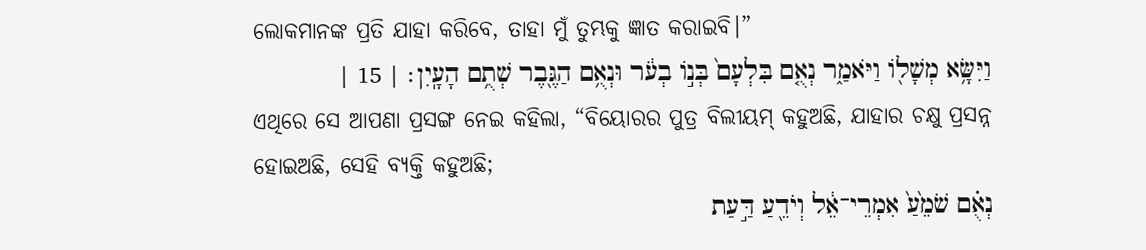ଲୋକମାନଙ୍କ ପ୍ରତି ଯାହା କରିବେ, ତାହା ମୁଁ ତୁମ୍ଭକୁ ଜ୍ଞାତ କରାଇବି।”
וַיִּשָּׂ֥א מְשָׁלֹ֖ו וַיֹּאמַ֑ר נְאֻ֤ם בִּלְעָם֙ בְּנֹ֣ו בְעֹ֔ר וּנְאֻ֥ם הַגֶּ֖בֶר שְׁתֻ֥ם הָעָֽיִן׃ | 15 |
ଏଥିରେ ସେ ଆପଣା ପ୍ରସଙ୍ଗ ନେଇ କହିଲା, “ବିୟୋରର ପୁତ୍ର ବିଲୀୟମ୍ କହୁଅଛି, ଯାହାର ଚକ୍ଷୁ ପ୍ରସନ୍ନ ହୋଇଅଛି, ସେହି ବ୍ୟକ୍ତି କହୁଅଛି;
נְאֻ֗ם שֹׁמֵ֙עַ֙ אִמְרֵי־אֵ֔ל וְיֹדֵ֖עַ דַּ֣עַת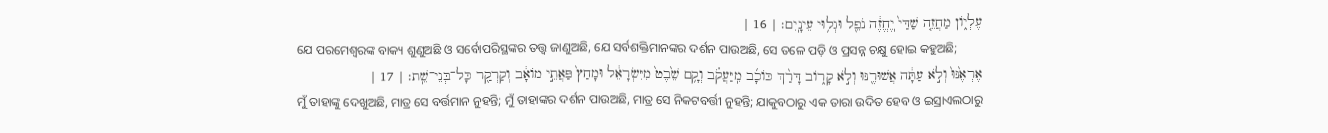עֶלְיֹ֑ון מַחֲזֵ֤ה שַׁדַּי֙ יֽ͏ֶחֱזֶ֔ה נֹפֵ֖ל וּגְל֥וּי עֵינָֽיִם׃ | 16 |
ଯେ ପରମେଶ୍ୱରଙ୍କ ବାକ୍ୟ ଶୁଣୁଅଛି ଓ ସର୍ବୋପରିସ୍ଥଙ୍କର ତତ୍ତ୍ୱ ଜାଣୁଅଛି, ଯେ ସର୍ବଶକ୍ତିମାନଙ୍କର ଦର୍ଶନ ପାଉଅଛି, ସେ ତଳେ ପଡ଼ି ଓ ପ୍ରସନ୍ନ ଚକ୍ଷୁ ହୋଇ କହୁଅଛି;
אֶרְאֶ֙נּוּ֙ וְלֹ֣א עַתָּ֔ה אֲשׁוּרֶ֖נּוּ וְלֹ֣א קָרֹ֑וב דָּרַ֨ךְ כֹּוכָ֜ב מִֽיַּעֲקֹ֗ב וְקָ֥ם שֵׁ֙בֶט֙ מִיִּשְׂרָאֵ֔ל וּמָחַץ֙ פַּאֲתֵ֣י מֹואָ֔ב וְקַרְקַ֖ר כָּל־בְּנֵי־שֵֽׁת׃ | 17 |
ମୁଁ ତାହାଙ୍କୁ ଦେଖୁଅଛି, ମାତ୍ର ସେ ବର୍ତ୍ତମାନ ନୁହନ୍ତି; ମୁଁ ତାହାଙ୍କର ଦର୍ଶନ ପାଉଅଛି, ମାତ୍ର ସେ ନିକଟବର୍ତ୍ତୀ ନୁହନ୍ତି; ଯାକୁବଠାରୁ ଏକ ତାରା ଉଦିତ ହେବ ଓ ଇସ୍ରାଏଲଠାରୁ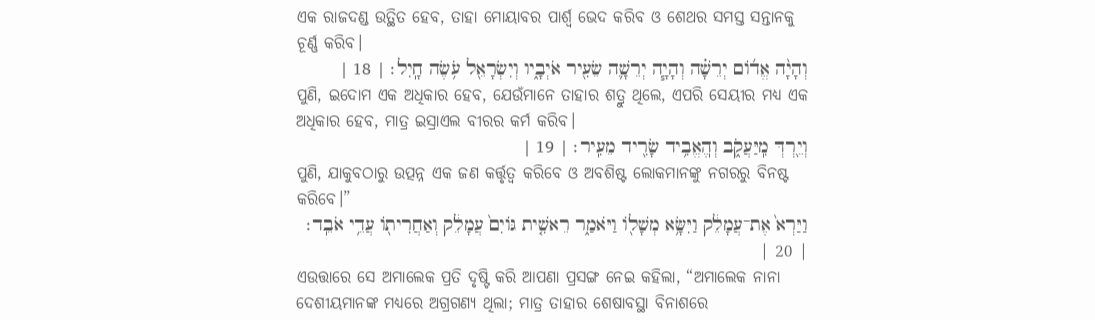ଏକ ରାଜଦଣ୍ଡ ଉତ୍ଥିତ ହେବ, ତାହା ମୋୟାବର ପାର୍ଶ୍ୱ ଭେଦ କରିବ ଓ ଶେଥର ସମସ୍ତ ସନ୍ତାନକୁ ଚୂର୍ଣ୍ଣ କରିବ।
וְהָיָ֨ה אֱדֹ֜ום יְרֵשָׁ֗ה וְהָיָ֧ה יְרֵשָׁ֛ה שֵׂעִ֖יר אֹיְבָ֑יו וְיִשְׂרָאֵ֖ל עֹ֥שֶׂה חָֽיִל׃ | 18 |
ପୁଣି, ଇଦୋମ ଏକ ଅଧିକାର ହେବ, ଯେଉଁମାନେ ତାହାର ଶତ୍ରୁ ଥିଲେ, ଏପରି ସେୟୀର ମଧ୍ୟ ଏକ ଅଧିକାର ହେବ, ମାତ୍ର ଇସ୍ରାଏଲ ବୀରର କର୍ମ କରିବ।
וְיֵ֖רְדְּ מִֽיַּעֲקֹ֑ב וְהֽ͏ֶאֱבִ֥יד שָׂרִ֖יד מֵעִֽיר׃ | 19 |
ପୁଣି, ଯାକୁବଠାରୁ ଉତ୍ପନ୍ନ ଏକ ଜଣ କର୍ତ୍ତୃତ୍ୱ କରିବେ ଓ ଅବଶିଷ୍ଟ ଲୋକମାନଙ୍କୁ ନଗରରୁ ବିନଷ୍ଟ କରିବେ।”
וַיַּרְא֙ אֶת־עֲמָלֵ֔ק וַיִּשָּׂ֥א מְשָׁלֹ֖ו וַיֹּאמַ֑ר רֵאשִׁ֤ית גֹּויִם֙ עֲמָלֵ֔ק וְאַחֲרִיתֹ֖ו עֲדֵ֥י אֹבֵֽד׃ | 20 |
ଏଉତ୍ତାରେ ସେ ଅମାଲେକ ପ୍ରତି ଦୃଷ୍ଟି କରି ଆପଣା ପ୍ରସଙ୍ଗ ନେଇ କହିଲା, “ଅମାଲେକ ନାନା ଦେଶୀୟମାନଙ୍କ ମଧ୍ୟରେ ଅଗ୍ରଗଣ୍ୟ ଥିଲା; ମାତ୍ର ତାହାର ଶେଷାବସ୍ଥା ବିନାଶରେ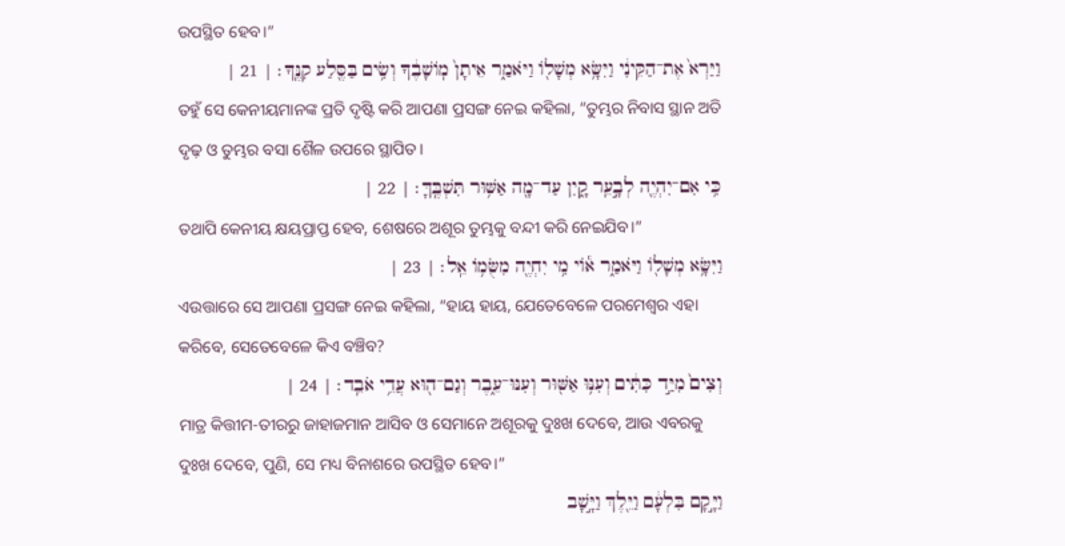ଉପସ୍ଥିତ ହେବ।”
וַיַּרְא֙ אֶת־הַקֵּינִ֔י וַיִּשָּׂ֥א מְשָׁלֹ֖ו וַיֹּאמַ֑ר אֵיתָן֙ מֹֽושָׁבֶ֔ךָ וְשִׂ֥ים בַּסֶּ֖לַע קִנֶּֽךָ׃ | 21 |
ତହୁଁ ସେ କେନୀୟମାନଙ୍କ ପ୍ରତି ଦୃଷ୍ଟି କରି ଆପଣା ପ୍ରସଙ୍ଗ ନେଇ କହିଲା, “ତୁମ୍ଭର ନିବାସ ସ୍ଥାନ ଅତି ଦୃଢ଼ ଓ ତୁମ୍ଭର ବସା ଶୈଳ ଉପରେ ସ୍ଥାପିତ।
כִּ֥י אִם־יִהְיֶ֖ה לְבָ֣עֵֽר קָ֑יִן עַד־מָ֖ה אַשּׁ֥וּר תִּשְׁבֶּֽךָּ׃ | 22 |
ତଥାପି କେନୀୟ କ୍ଷୟପ୍ରାପ୍ତ ହେବ, ଶେଷରେ ଅଶୂର ତୁମ୍ଭକୁ ବନ୍ଦୀ କରି ନେଇଯିବ।”
וַיִּשָּׂ֥א מְשָׁלֹ֖ו וַיֹּאמַ֑ר אֹ֕וי מִ֥י יִחְיֶ֖ה מִשֻּׂמֹ֥ו אֵֽל׃ | 23 |
ଏଉତ୍ତାରେ ସେ ଆପଣା ପ୍ରସଙ୍ଗ ନେଇ କହିଲା, “ହାୟ ହାୟ, ଯେତେବେଳେ ପରମେଶ୍ୱର ଏହା କରିବେ, ସେତେବେଳେ କିଏ ବଞ୍ଚିବ?
וְצִים֙ מִיַּ֣ד כִּתִּ֔ים וְעִנּ֥וּ אַשּׁ֖וּר וְעִנּוּ־עֵ֑בֶר וְגַם־ה֖וּא עֲדֵ֥י אֹבֵֽד׃ | 24 |
ମାତ୍ର କିତ୍ତୀମ-ତୀରରୁ ଜାହାଜମାନ ଆସିବ ଓ ସେମାନେ ଅଶୂରକୁ ଦୁଃଖ ଦେବେ, ଆଉ ଏବରକୁ ଦୁଃଖ ଦେବେ, ପୁଣି, ସେ ମଧ୍ୟ ବିନାଶରେ ଉପସ୍ଥିତ ହେବ।”
וַיָּ֣קָם בִּלְעָ֔ם וַיֵּ֖לֶךְ וַיָּ֣שָׁב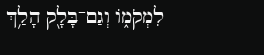לִמְקֹמֹ֑ו וְגַם־בָּלָ֖ק הָלַ֥ךְ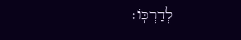לְדַרְכֹּֽו׃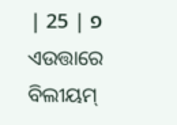פ | 25 |
ଏଉତ୍ତାରେ ବିଲୀୟମ୍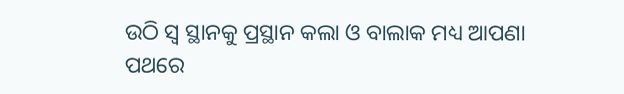ଉଠି ସ୍ୱ ସ୍ଥାନକୁ ପ୍ରସ୍ଥାନ କଲା ଓ ବାଲାକ ମଧ୍ୟ ଆପଣା ପଥରେ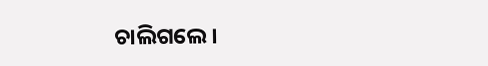ଚାଲିଗଲେ।